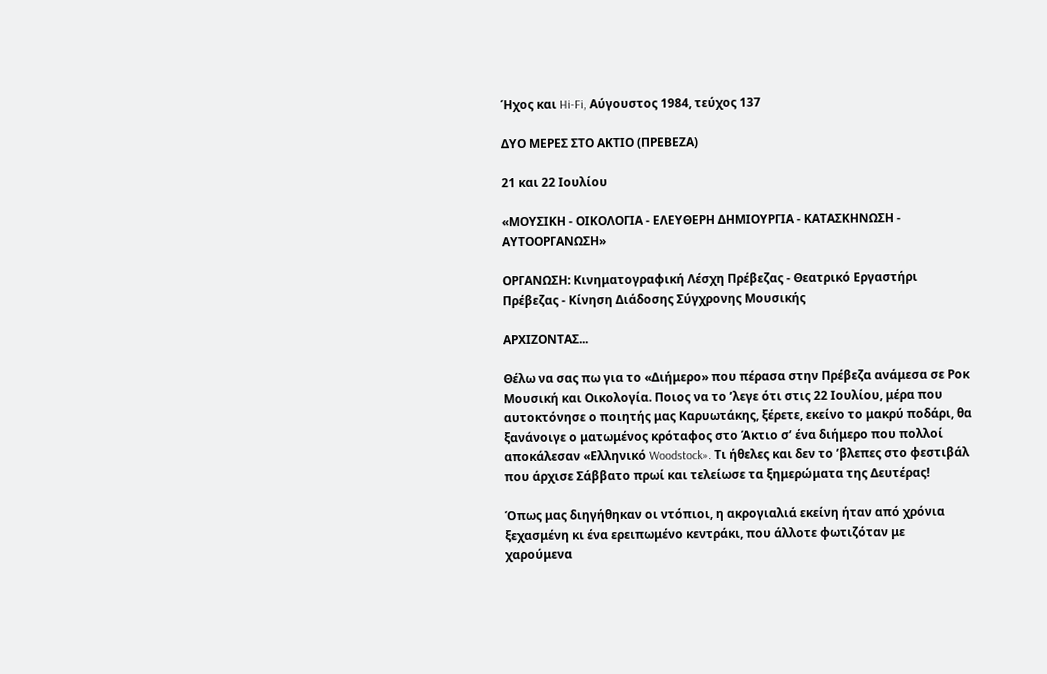Ήχος και Hi-Fi, Αύγουστος 1984, τεύχος 137

ΔΥΟ ΜΕΡΕΣ ΣΤΟ ΑΚΤΙΟ (ΠΡΕΒΕΖΑ)

21 και 22 Ιουλίου

«ΜΟΥΣΙΚΗ - ΟΙΚΟΛΟΓΙΑ - ΕΛΕΥΘΕΡΗ ΔΗΜΙΟΥΡΓΙΑ - ΚΑΤΑΣΚΗΝΩΣΗ - ΑΥΤΟΟΡΓΑΝΩΣΗ»

ΟΡΓΑΝΩΣΗ: Κινηματογραφική Λέσχη Πρέβεζας - Θεατρικό Εργαστήρι Πρέβεζας - Κίνηση Διάδοσης Σύγχρονης Μουσικής

ΑΡΧΙΖΟΝΤΑΣ...

Θέλω να σας πω για το «Διήμερο» που πέρασα στην Πρέβεζα ανάμεσα σε Ροκ Μουσική και Οικολογία. Ποιος να το ’λεγε ότι στις 22 Ιουλίου, μέρα που αυτοκτόνησε ο ποιητής μας Καρυωτάκης, ξέρετε, εκείνο το μακρύ ποδάρι, θα ξανάνοιγε ο ματωμένος κρόταφος στο Άκτιο σ’ ένα διήμερο που πολλοί αποκάλεσαν «Ελληνικό Woodstock». Τι ήθελες και δεν το ’βλεπες στο φεστιβάλ που άρχισε Σάββατο πρωί και τελείωσε τα ξημερώματα της Δευτέρας!

Όπως μας διηγήθηκαν οι ντόπιοι, η ακρογιαλιά εκείνη ήταν από χρόνια ξεχασμένη κι ένα ερειπωμένο κεντράκι, που άλλοτε φωτιζόταν με χαρούμενα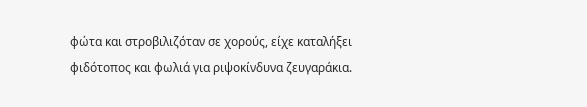φώτα και στροβιλιζόταν σε χορούς, είχε καταλήξει φιδότοπος και φωλιά για ριψοκίνδυνα ζευγαράκια.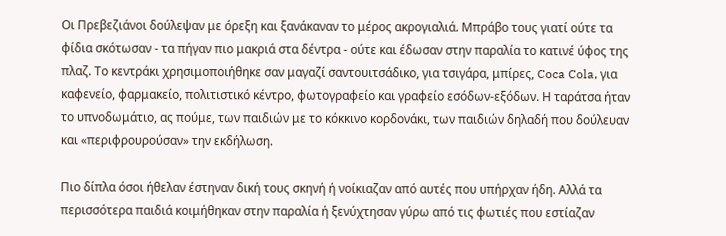Οι Πρεβεζιάνοι δούλεψαν με όρεξη και ξανάκαναν το μέρος ακρογιαλιά. Μπράβο τους γιατί ούτε τα φίδια σκότωσαν - τα πήγαν πιο μακριά στα δέντρα - ούτε και έδωσαν στην παραλία το κατινέ ύφος της πλαζ. Το κεντράκι χρησιμοποιήθηκε σαν μαγαζί σαντουιτσάδικο, για τσιγάρα, μπίρες, Coca Cola, για καφενείο, φαρμακείο, πολιτιστικό κέντρο, φωτογραφείο και γραφείο εσόδων-εξόδων. Η ταράτσα ήταν το υπνοδωμάτιο, ας πούμε, των παιδιών με το κόκκινο κορδονάκι, των παιδιών δηλαδή που δούλευαν και «περιφρουρούσαν» την εκδήλωση.

Πιο δίπλα όσοι ήθελαν έστηναν δική τους σκηνή ή νοίκιαζαν από αυτές που υπήρχαν ήδη. Αλλά τα περισσότερα παιδιά κοιμήθηκαν στην παραλία ή ξενύχτησαν γύρω από τις φωτιές που εστίαζαν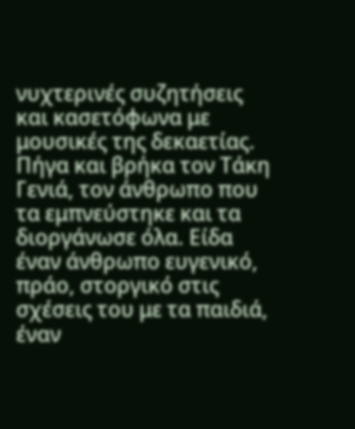νυχτερινές συζητήσεις και κασετόφωνα με μουσικές της δεκαετίας. Πήγα και βρήκα τον Τάκη Γενιά, τον άνθρωπο που τα εμπνεύστηκε και τα διοργάνωσε όλα. Είδα έναν άνθρωπο ευγενικό, πράο, στοργικό στις σχέσεις του με τα παιδιά, έναν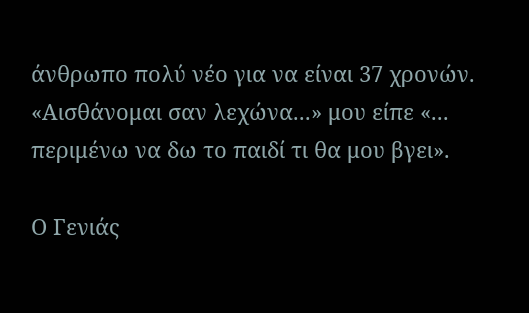άνθρωπο πολύ νέο για να είναι 37 χρονών. «Αισθάνομαι σαν λεχώνα...» μου είπε «... περιμένω να δω το παιδί τι θα μου βγει».

Ο Γενιάς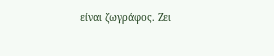είναι ζωγράφος. Ζει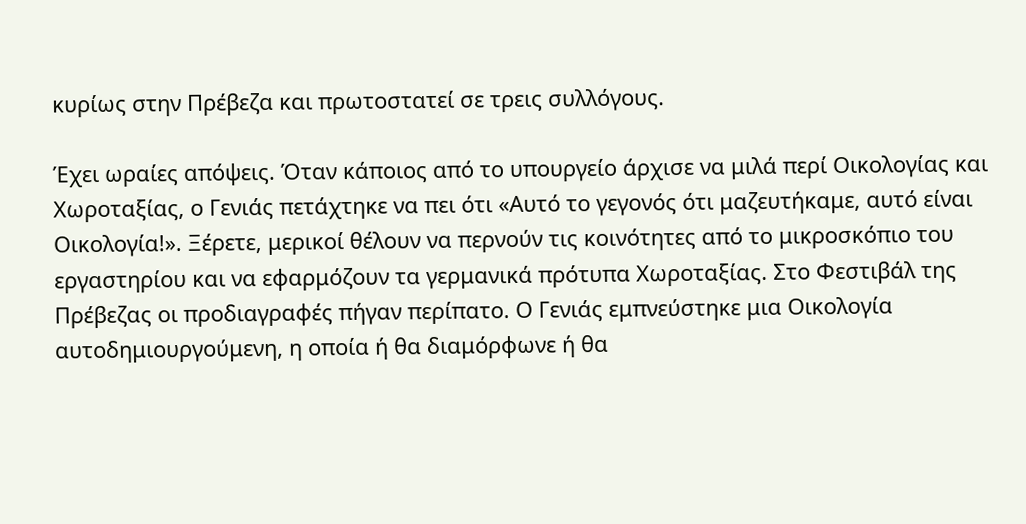κυρίως στην Πρέβεζα και πρωτοστατεί σε τρεις συλλόγους.

Έχει ωραίες απόψεις. Όταν κάποιος από το υπουργείο άρχισε να μιλά περί Οικολογίας και Χωροταξίας, ο Γενιάς πετάχτηκε να πει ότι «Αυτό το γεγονός ότι μαζευτήκαμε, αυτό είναι Οικολογία!». Ξέρετε, μερικοί θέλουν να περνούν τις κοινότητες από το μικροσκόπιο του εργαστηρίου και να εφαρμόζουν τα γερμανικά πρότυπα Χωροταξίας. Στο Φεστιβάλ της Πρέβεζας οι προδιαγραφές πήγαν περίπατο. Ο Γενιάς εμπνεύστηκε μια Οικολογία αυτοδημιουργούμενη, η οποία ή θα διαμόρφωνε ή θα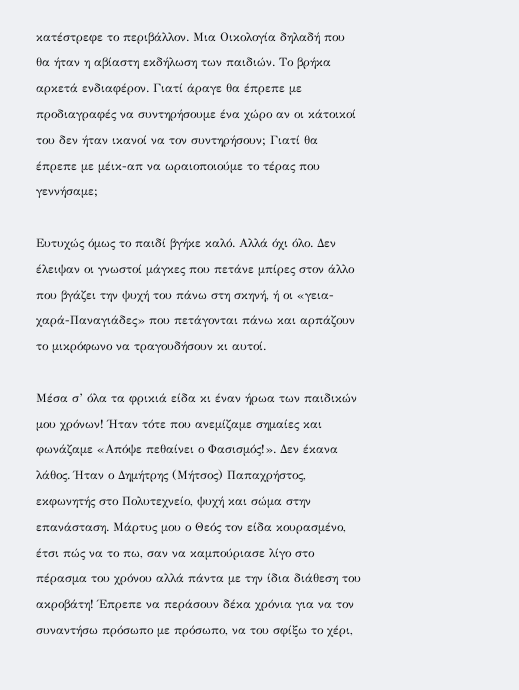κατέστρεφε το περιβάλλον. Μια Οικολογία δηλαδή που θα ήταν η αβίαστη εκδήλωση των παιδιών. Το βρήκα αρκετά ενδιαφέρον. Γιατί άραγε θα έπρεπε με προδιαγραφές να συντηρήσουμε ένα χώρο αν οι κάτοικοί του δεν ήταν ικανοί να τον συντηρήσουν; Γιατί θα έπρεπε με μέικ-απ να ωραιοποιούμε το τέρας που γεννήσαμε;

Ευτυχώς όμως το παιδί βγήκε καλό. Αλλά όχι όλο. Δεν έλειψαν οι γνωστοί μάγκες που πετάνε μπίρες στον άλλο που βγάζει την ψυχή του πάνω στη σκηνή, ή οι «γεια-χαρά-Παναγιάδες» που πετάγονται πάνω και αρπάζουν το μικρόφωνο να τραγουδήσουν κι αυτοί.

Μέσα σ’ όλα τα φρικιά είδα κι έναν ήρωα των παιδικών μου χρόνων! Ήταν τότε που ανεμίζαμε σημαίες και φωνάζαμε «Απόψε πεθαίνει ο Φασισμός!». Δεν έκανα λάθος. Ήταν ο Δημήτρης (Μήτσος) Παπαχρήστος, εκφωνητής στο Πολυτεχνείο, ψυχή και σώμα στην επανάσταση. Μάρτυς μου ο Θεός τον είδα κουρασμένο, έτσι πώς να το πω, σαν να καμπούριασε λίγο στο πέρασμα του χρόνου αλλά πάντα με την ίδια διάθεση του ακροβάτη! Έπρεπε να περάσουν δέκα χρόνια για να τον συναντήσω πρόσωπο με πρόσωπο, να του σφίξω το χέρι,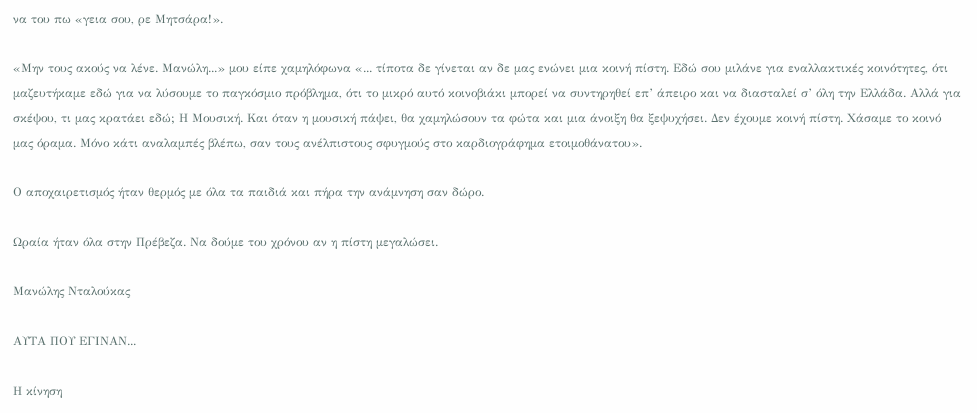να του πω «γεια σου, ρε Μητσάρα!».

«Μην τους ακούς να λένε. Μανώλη...» μου είπε χαμηλόφωνα «... τίποτα δε γίνεται αν δε μας ενώνει μια κοινή πίστη. Εδώ σου μιλάνε για εναλλακτικές κοινότητες, ότι μαζευτήκαμε εδώ για να λύσουμε το παγκόσμιο πρόβλημα, ότι το μικρό αυτό κοινοβιάκι μπορεί να συντηρηθεί επ’ άπειρο και να διασταλεί σ’ όλη την Ελλάδα. Αλλά για σκέψου, τι μας κρατάει εδώ; Η Μουσική. Και όταν η μουσική πάψει, θα χαμηλώσουν τα φώτα και μια άνοιξη θα ξεψυχήσει. Δεν έχουμε κοινή πίστη. Χάσαμε το κοινό μας όραμα. Μόνο κάτι αναλαμπές βλέπω, σαν τους ανέλπιστους σφυγμούς στο καρδιογράφημα ετοιμοθάνατου».

Ο αποχαιρετισμός ήταν θερμός με όλα τα παιδιά και πήρα την ανάμνηση σαν δώρο.

Ωραία ήταν όλα στην Πρέβεζα. Να δούμε του χρόνου αν η πίστη μεγαλώσει.

Μανώλης Νταλούκας

ΑΥΤΑ ΠΟΥ ΕΓΙΝΑΝ...

Η κίνηση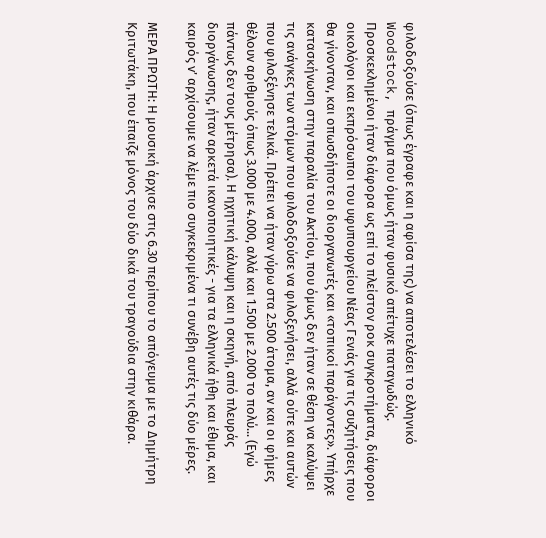φιλοδοξούσε (όπως έγραφε και η αφίσα της) να αποτελέσει το ελληνικό Woodstock, πράγμα που όμως ήταν φυσικό απέτυχε παταγωδώς. Προσκεκλημένοι ήταν διάφορα ως επί το πλείστον ροκ συγκροτήματα, διάφοροι οικολόγοι και εκπρόσωποι του υφυπουργείου Νέας Γενιάς για τις συζητήσεις που θα γίνονταν, και οπωσδήποτε οι διοργανωτές και «τοπικοί παράγοντες». Υπήρχε κατασκήνωση στην παραλία του Ακτίου, που όμως δεν ήταν σε θέση να καλύψει τις ανάγκες των ατόμων που φιλοδοξούσε να φιλοξενήσει, αλλά ούτε και αυτών που φιλοξένησε τελικά. Πρέπει να ήταν γύρω στα 2.500 άτομα, αν και οι φήμες θέλουν αριθμούς όπως 3.000 με 4.000, αλλά και 1.500 με 2.000 το πολύ... (Εγώ πάντως δεν τους μέτρησα). Η ηχητική κάλυψη και η σκηνή, από πλευράς διοργάνωσης, ήταν αρκετά ικανοποιητικές - για τα ελληνικά ήθη και έθιμα, και καιρός ν’ αρχίσουμε να λέμε πιο συγκεκριμένα τι συνέβη αυτές τις δύο μέρες.

ΜΕΡΑ ΠΡΩΤΗ: Η μουσική άρχισε στις 6.30 περίπου το απόγευμα με το Δημήτρη Κριτωτάκη, που έπαιζε μόνος του δύο δικά του τραγούδια στην κιθάρα.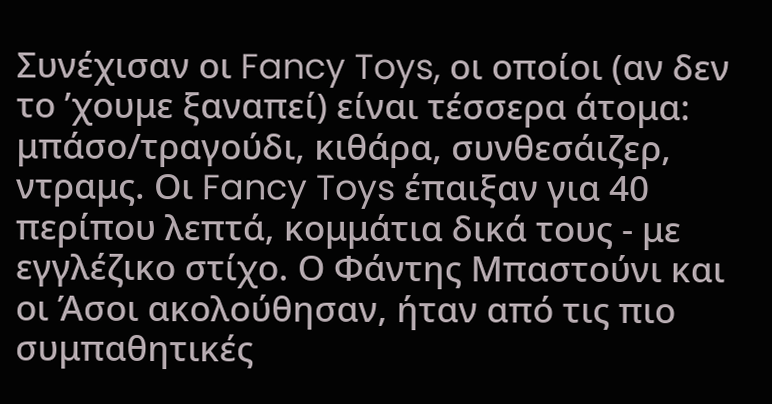Συνέχισαν οι Fancy Toys, οι οποίοι (αν δεν το ’χουμε ξαναπεί) είναι τέσσερα άτομα: μπάσο/τραγούδι, κιθάρα, συνθεσάιζερ, ντραμς. Οι Fancy Toys έπαιξαν για 40 περίπου λεπτά, κομμάτια δικά τους - με εγγλέζικο στίχο. Ο Φάντης Μπαστούνι και οι Άσοι ακολούθησαν, ήταν από τις πιο συμπαθητικές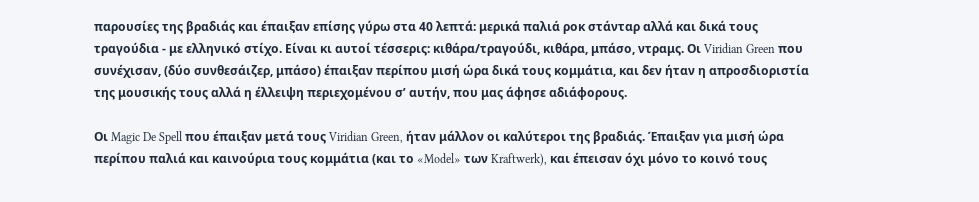παρουσίες της βραδιάς και έπαιξαν επίσης γύρω στα 40 λεπτά: μερικά παλιά ροκ στάνταρ αλλά και δικά τους τραγούδια - με ελληνικό στίχο. Είναι κι αυτοί τέσσερις: κιθάρα/τραγούδι, κιθάρα, μπάσο, ντραμς. Οι Viridian Green που συνέχισαν, (δύο συνθεσάιζερ, μπάσο) έπαιξαν περίπου μισή ώρα δικά τους κομμάτια, και δεν ήταν η απροσδιοριστία της μουσικής τους αλλά η έλλειψη περιεχομένου σ’ αυτήν, που μας άφησε αδιάφορους.

Οι Magic De Spell που έπαιξαν μετά τους Viridian Green, ήταν μάλλον οι καλύτεροι της βραδιάς. Έπαιξαν για μισή ώρα περίπου παλιά και καινούρια τους κομμάτια (και το «Model» των Kraftwerk), και έπεισαν όχι μόνο το κοινό τους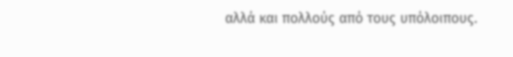αλλά και πολλούς από τους υπόλοιπους.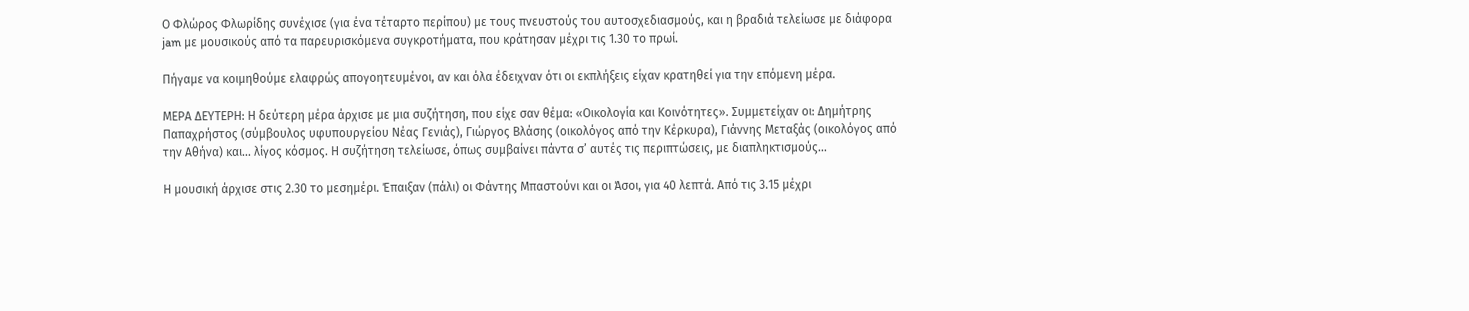Ο Φλώρος Φλωρίδης συνέχισε (για ένα τέταρτο περίπου) με τους πνευστούς του αυτοσχεδιασμούς, και η βραδιά τελείωσε με διάφορα jam με μουσικούς από τα παρευρισκόμενα συγκροτήματα, που κράτησαν μέχρι τις 1.30 το πρωί.

Πήγαμε να κοιμηθούμε ελαφρώς απογοητευμένοι, αν και όλα έδειχναν ότι οι εκπλήξεις είχαν κρατηθεί για την επόμενη μέρα.

ΜΕΡΑ ΔΕΥΤΕΡΗ: Η δεύτερη μέρα άρχισε με μια συζήτηση, που είχε σαν θέμα: «Οικολογία και Κοινότητες». Συμμετείχαν οι: Δημήτρης Παπαχρήστος (σύμβουλος υφυπουργείου Νέας Γενιάς), Γιώργος Βλάσης (οικολόγος από την Κέρκυρα), Γιάννης Μεταξάς (οικολόγος από την Αθήνα) και... λίγος κόσμος. Η συζήτηση τελείωσε, όπως συμβαίνει πάντα σ’ αυτές τις περιπτώσεις, με διαπληκτισμούς...

Η μουσική άρχισε στις 2.30 το μεσημέρι. Έπαιξαν (πάλι) οι Φάντης Μπαστούνι και οι Άσοι, για 40 λεπτά. Από τις 3.15 μέχρι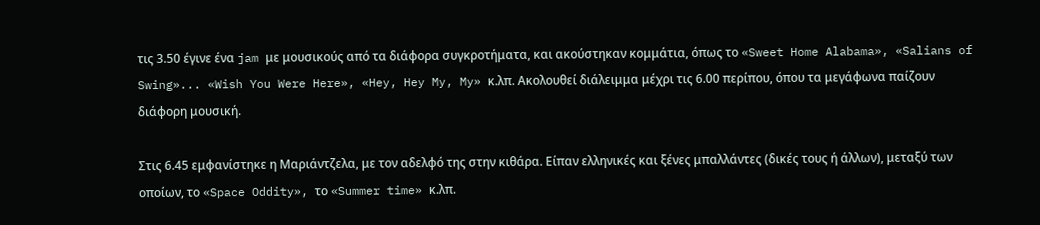τις 3.50 έγινε ένα jam με μουσικούς από τα διάφορα συγκροτήματα, και ακούστηκαν κομμάτια, όπως το «Sweet Home Alabama», «Salians of Swing»... «Wish You Were Here», «Hey, Hey My, My» κ.λπ. Ακολουθεί διάλειμμα μέχρι τις 6.00 περίπου, όπου τα μεγάφωνα παίζουν διάφορη μουσική.

Στις 6.45 εμφανίστηκε η Μαριάντζελα, με τον αδελφό της στην κιθάρα. Είπαν ελληνικές και ξένες μπαλλάντες (δικές τους ή άλλων), μεταξύ των οποίων, το «Space Oddity», το «Summer time» κ.λπ.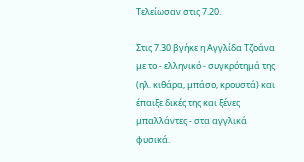Τελείωσαν στις 7.20.

Στις 7.30 βγήκε η Αγγλίδα Τζοάνα με το - ελληνικό - συγκρότημά της (ηλ. κιθάρα, μπάσο, κρουστά) και έπαιξε δικές της και ξένες μπαλλάντες - στα αγγλικά φυσικά.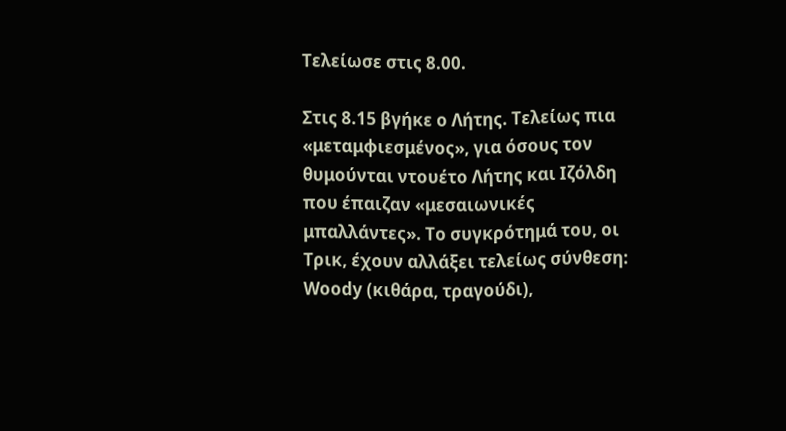Τελείωσε στις 8.00.

Στις 8.15 βγήκε ο Λήτης. Τελείως πια «μεταμφιεσμένος», για όσους τον θυμούνται ντουέτο Λήτης και Ιζόλδη που έπαιζαν «μεσαιωνικές μπαλλάντες». Το συγκρότημά του, οι Τρικ, έχουν αλλάξει τελείως σύνθεση: Woody (κιθάρα, τραγούδι),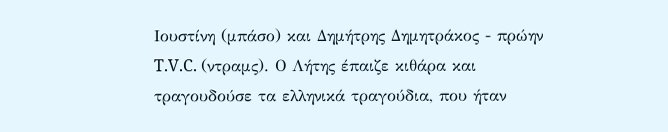Ιουστίνη (μπάσο) και Δημήτρης Δημητράκος - πρώην T.V.C. (ντραμς). Ο Λήτης έπαιζε κιθάρα και τραγουδούσε τα ελληνικά τραγούδια, που ήταν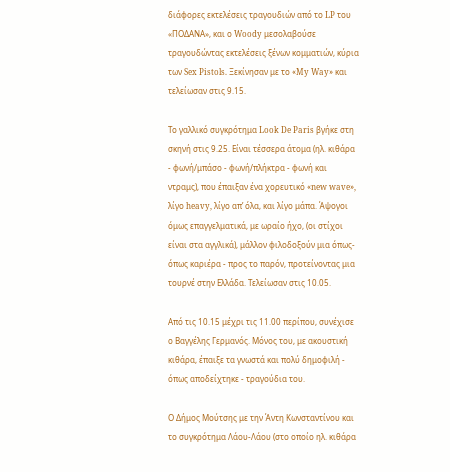διάφορες εκτελέσεις τραγουδιών από το LP του «ΠΟΔΑΝΑ», και ο Woody μεσολαβούσε τραγουδώντας εκτελέσεις ξένων κομματιών, κύρια των Sex Pistols. Ξεκίνησαν με το «My Way» και τελείωσαν στις 9.15.

Το γαλλικό συγκρότημα Look De Paris βγήκε στη σκηνή στις 9.25. Είναι τέσσερα άτομα (ηλ. κιθάρα - φωνή/μπάσο - φωνή/πλήκτρα - φωνή και ντραμς), που έπαιξαν ένα χορευτικό «new wave», λίγο heavy, λίγο απ’ όλα, και λίγο μάπα. Άψογοι όμως επαγγελματικά, με ωραίο ήχο, (οι στίχοι είναι στα αγγλικά), μάλλον φιλοδοξούν μια όπως-όπως καριέρα - προς το παρόν, προτείνοντας μια τουρνέ στην Ελλάδα. Τελείωσαν στις 10.05.

Από τις 10.15 μέχρι τις 11.00 περίπου, συνέχισε ο Βαγγέλης Γερμανός. Μόνος του, με ακουστική κιθάρα, έπαιξε τα γνωστά και πολύ δημοφιλή - όπως αποδείχτηκε - τραγούδια του.

Ο Δήμος Μούτσης με την Άντη Κωνσταντίνου και το συγκρότημα Λάου-Λάου (στο οποίο ηλ. κιθάρα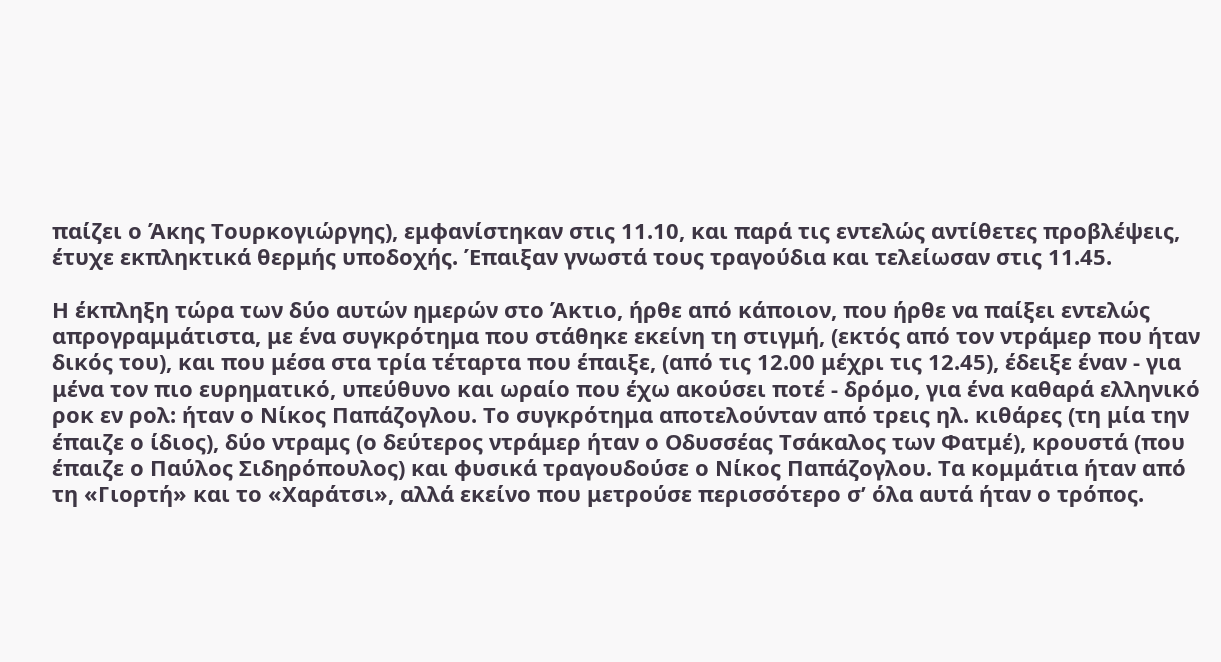παίζει ο Άκης Τουρκογιώργης), εμφανίστηκαν στις 11.10, και παρά τις εντελώς αντίθετες προβλέψεις, έτυχε εκπληκτικά θερμής υποδοχής. Έπαιξαν γνωστά τους τραγούδια και τελείωσαν στις 11.45.

Η έκπληξη τώρα των δύο αυτών ημερών στο Άκτιο, ήρθε από κάποιον, που ήρθε να παίξει εντελώς απρογραμμάτιστα, με ένα συγκρότημα που στάθηκε εκείνη τη στιγμή, (εκτός από τον ντράμερ που ήταν δικός του), και που μέσα στα τρία τέταρτα που έπαιξε, (από τις 12.00 μέχρι τις 12.45), έδειξε έναν - για μένα τον πιο ευρηματικό, υπεύθυνο και ωραίο που έχω ακούσει ποτέ - δρόμο, για ένα καθαρά ελληνικό ροκ εν ρολ: ήταν ο Νίκος Παπάζογλου. Το συγκρότημα αποτελούνταν από τρεις ηλ. κιθάρες (τη μία την έπαιζε ο ίδιος), δύο ντραμς (ο δεύτερος ντράμερ ήταν ο Οδυσσέας Τσάκαλος των Φατμέ), κρουστά (που έπαιζε ο Παύλος Σιδηρόπουλος) και φυσικά τραγουδούσε ο Νίκος Παπάζογλου. Τα κομμάτια ήταν από τη «Γιορτή» και το «Χαράτσι», αλλά εκείνο που μετρούσε περισσότερο σ’ όλα αυτά ήταν ο τρόπος.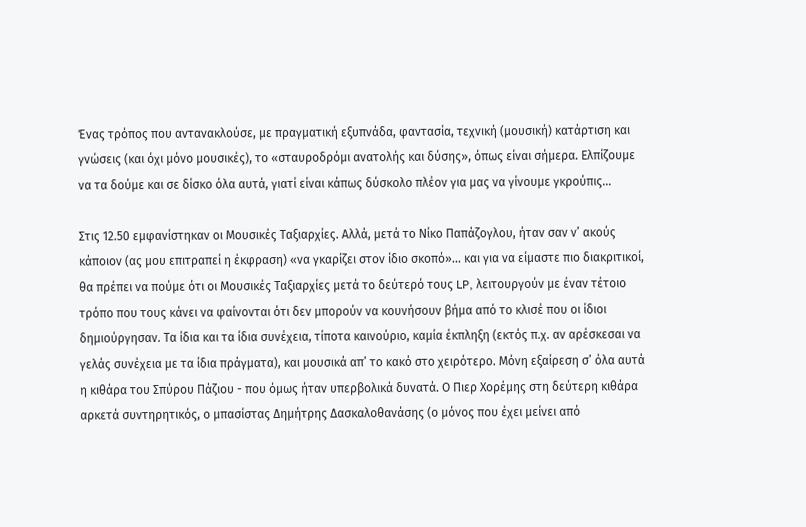Ένας τρόπος που αντανακλούσε, με πραγματική εξυπνάδα, φαντασία, τεχνική (μουσική) κατάρτιση και γνώσεις (και όχι μόνο μουσικές), το «σταυροδρόμι ανατολής και δύσης», όπως είναι σήμερα. Ελπίζουμε να τα δούμε και σε δίσκο όλα αυτά, γιατί είναι κάπως δύσκολο πλέον για μας να γίνουμε γκρούπις...

Στις 12.50 εμφανίστηκαν οι Μουσικές Ταξιαρχίες. Αλλά, μετά το Νίκο Παπάζογλου, ήταν σαν ν’ ακούς κάποιον (ας μου επιτραπεί η έκφραση) «να γκαρίζει στον ίδιο σκοπό»... και για να είμαστε πιο διακριτικοί, θα πρέπει να πούμε ότι οι Μουσικές Ταξιαρχίες μετά το δεύτερό τους LP, λειτουργούν με έναν τέτοιο τρόπο που τους κάνει να φαίνονται ότι δεν μπορούν να κουνήσουν βήμα από το κλισέ που οι ίδιοι δημιούργησαν. Τα ίδια και τα ίδια συνέχεια, τίποτα καινούριο, καμία έκπληξη (εκτός π.χ. αν αρέσκεσαι να γελάς συνέχεια με τα ίδια πράγματα), και μουσικά απ’ το κακό στο χειρότερο. Μόνη εξαίρεση σ’ όλα αυτά η κιθάρα του Σπύρου Πάζιου - που όμως ήταν υπερβολικά δυνατά. Ο Πιερ Χορέμης στη δεύτερη κιθάρα αρκετά συντηρητικός, ο μπασίστας Δημήτρης Δασκαλοθανάσης (ο μόνος που έχει μείνει από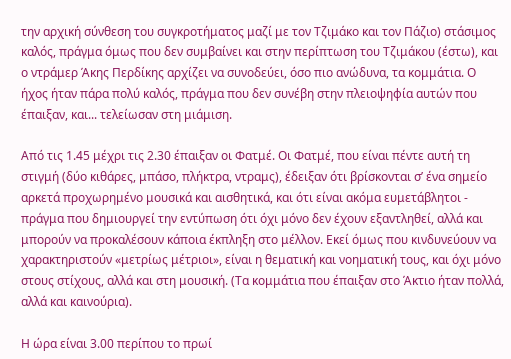την αρχική σύνθεση του συγκροτήματος μαζί με τον Τζιμάκο και τον Πάζιο) στάσιμος καλός, πράγμα όμως που δεν συμβαίνει και στην περίπτωση του Τζιμάκου (έστω), και ο ντράμερ Άκης Περδίκης αρχίζει να συνοδεύει, όσο πιο ανώδυνα, τα κομμάτια. Ο ήχος ήταν πάρα πολύ καλός, πράγμα που δεν συνέβη στην πλειοψηφία αυτών που έπαιξαν, και... τελείωσαν στη μιάμιση.

Από τις 1.45 μέχρι τις 2.30 έπαιξαν οι Φατμέ. Οι Φατμέ, που είναι πέντε αυτή τη στιγμή (δύο κιθάρες, μπάσο, πλήκτρα, ντραμς), έδειξαν ότι βρίσκονται σ’ ένα σημείο αρκετά προχωρημένο μουσικά και αισθητικά, και ότι είναι ακόμα ευμετάβλητοι - πράγμα που δημιουργεί την εντύπωση ότι όχι μόνο δεν έχουν εξαντληθεί, αλλά και μπορούν να προκαλέσουν κάποια έκπληξη στο μέλλον. Εκεί όμως που κινδυνεύουν να χαρακτηριστούν «μετρίως μέτριοι», είναι η θεματική και νοηματική τους, και όχι μόνο στους στίχους, αλλά και στη μουσική. (Τα κομμάτια που έπαιξαν στο Άκτιο ήταν πολλά, αλλά και καινούρια).

Η ώρα είναι 3.00 περίπου το πρωί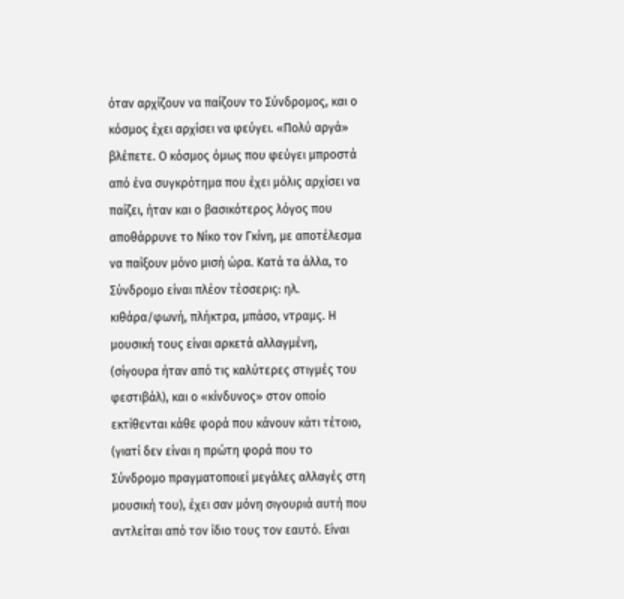όταν αρχίζουν να παίζουν το Σύνδρομος, και ο κόσμος έχει αρχίσει να φεύγει. «Πολύ αργά» βλέπετε. Ο κόσμος όμως που φεύγει μπροστά από ένα συγκρότημα που έχει μόλις αρχίσει να παίζει, ήταν και ο βασικότερος λόγος που αποθάρρυνε το Νίκο τον Γκίνη, με αποτέλεσμα να παίξουν μόνο μισή ώρα. Κατά τα άλλα, το Σύνδρομο είναι πλέον τέσσερις: ηλ. κιθάρα/φωνή, πλήκτρα, μπάσο, ντραμς. Η μουσική τους είναι αρκετά αλλαγμένη, (σίγουρα ήταν από τις καλύτερες στιγμές του φεστιβάλ), και ο «κίνδυνος» στον οποίο εκτίθενται κάθε φορά που κάνουν κάτι τέτοιο, (γιατί δεν είναι η πρώτη φορά που το Σύνδρομο πραγματοποιεί μεγάλες αλλαγές στη μουσική του), έχει σαν μόνη σιγουριά αυτή που αντλείται από τον ίδιο τους τον εαυτό. Είναι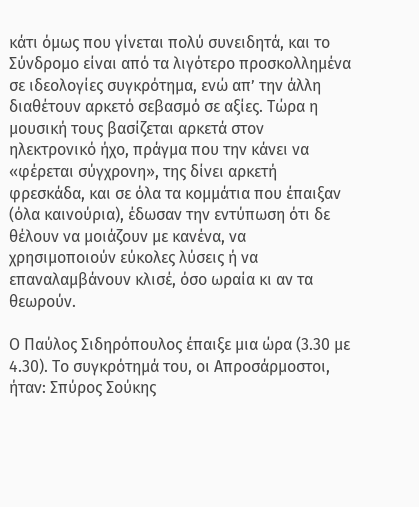κάτι όμως που γίνεται πολύ συνειδητά, και το Σύνδρομο είναι από τα λιγότερο προσκολλημένα σε ιδεολογίες συγκρότημα, ενώ απ’ την άλλη διαθέτουν αρκετό σεβασμό σε αξίες. Τώρα η μουσική τους βασίζεται αρκετά στον ηλεκτρονικό ήχο, πράγμα που την κάνει να «φέρεται σύγχρονη», της δίνει αρκετή φρεσκάδα, και σε όλα τα κομμάτια που έπαιξαν (όλα καινούρια), έδωσαν την εντύπωση ότι δε θέλουν να μοιάζουν με κανένα, να χρησιμοποιούν εύκολες λύσεις ή να επαναλαμβάνουν κλισέ, όσο ωραία κι αν τα θεωρούν.

Ο Παύλος Σιδηρόπουλος έπαιξε μια ώρα (3.30 με 4.30). Το συγκρότημά του, οι Απροσάρμοστοι, ήταν: Σπύρος Σούκης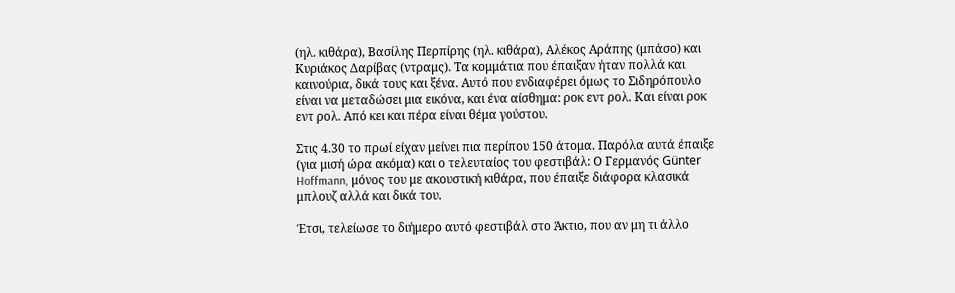(ηλ. κιθάρα), Βασίλης Περπίρης (ηλ. κιθάρα), Αλέκος Αράπης (μπάσο) και Κυριάκος Δαρίβας (ντραμς). Τα κομμάτια που έπαιξαν ήταν πολλά και καινούρια, δικά τους και ξένα. Αυτό που ενδιαφέρει όμως το Σιδηρόπουλο είναι να μεταδώσει μια εικόνα, και ένα αίσθημα: ροκ εντ ρολ. Και είναι ροκ εντ ρολ. Από κει και πέρα είναι θέμα γούστου.

Στις 4.30 το πρωί είχαν μείνει πια περίπου 150 άτομα. Παρόλα αυτά έπαιξε (για μισή ώρα ακόμα) και ο τελευταίος του φεστιβάλ: Ο Γερμανός Günter Hoffmann, μόνος του με ακουστική κιθάρα, που έπαιξε διάφορα κλασικά μπλουζ αλλά και δικά του.

Έτσι, τελείωσε το διήμερο αυτό φεστιβάλ στο Άκτιο, που αν μη τι άλλο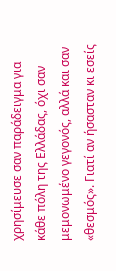χρησίμευσε σαν παράδειγμα για κάθε πόλη της Ελλάδας, όχι σαν μεμονωμένο γεγονός, αλλά και σαν «θεσμός». Γιατί αν ήσασταν κι εσείς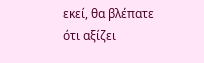εκεί, θα βλέπατε ότι αξίζει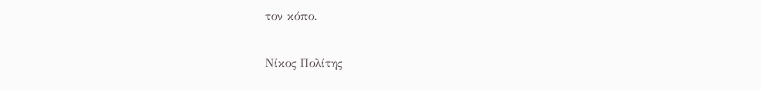τον κόπο.

Νίκος Πολίτης